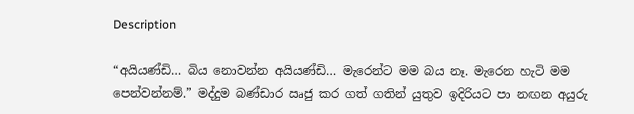Description

“අයියණ්ඩි… බිය නොවන්න අයියණ්ඩි… මැරෙන්ට මම බය නෑ. මැරෙන හැටි මම පෙන්වන්නම්.” මද්දුම බණ්ඩාර ඍජු කර ගත් ගතින් යුතුව ඉදිරියට පා නඟන අයුරු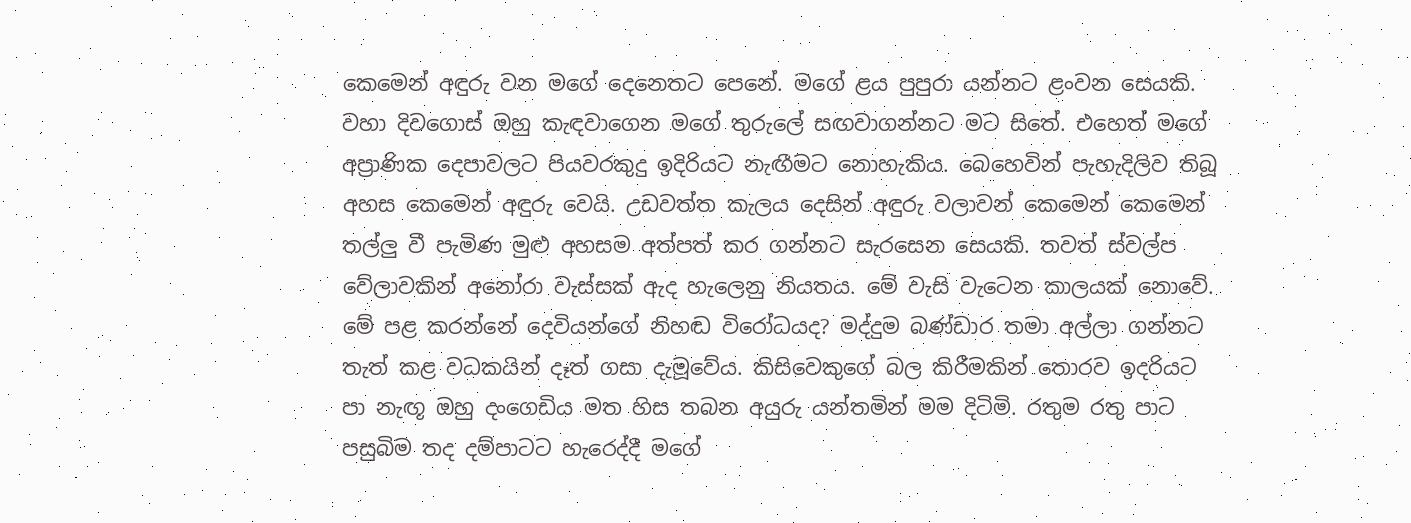කෙමෙන් අඳුරු වන මගේ දෙනෙතට පෙනේ. මගේ ළය පුපුරා යන්නට ළංවන සෙයකි. වහා දිවගොස් ඔහු කැඳවාගෙන මගේ තුරුලේ සඟවාගන්නට මට සිතේ. එහෙත් මගේ අප්‍රාණික දෙපාවලට පියවරකුදු ඉදිරියට නැඟීමට නොහැකිය. බෙහෙවින් පැහැදිලිව තිබූ අහස කෙමෙන් අඳුරු වෙයි. උඩවත්ත කැලය දෙසින් අඳුරු වලාවන් කෙමෙන් කෙමෙන් තල්ලු වී පැමිණ මුළු අහසම අත්පත් කර ගන්නට සැරසෙන සෙයකි. තවත් ස්වල්ප වේලාවකින් අනෝරා වැස්සක් ඇද හැලෙනු නියතය. මේ වැසි වැටෙන කාලයක් නොවේ. මේ පළ කරන්නේ දෙවියන්ගේ නිහඬ විරෝධයද? මද්දුම බණ්ඩාර තමා අල්ලා ගන්නට තැත් කළ වධකයින් දෑත් ගසා දැමූවේය. කිසිවෙකුගේ බල කිරීමකින් තොරව ඉදරියට පා නැඟූ ඔහු දංගෙඩිය මත හිස තබන අයුරු යන්තමින් මම දිටිමි. රතුම රතු පාට පසුබිම තද දම්පාටට හැරෙද්දී මගේ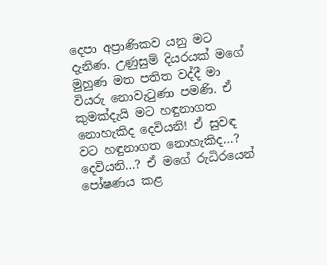දෙපා අප්‍රාණිකව යනු මට දැනිණ. උණුසුම් දියරයක් මගේ මුහුණ මත පතිත වද්දී මා වියරු නොවැටුණා පමණි. ඒ කුමක්දැයි මට හඳුනාගත නොහැකිද දෙවියනි! ඒ සුවඳ වට හඳුනාගත නොහැකිද…? දෙවියනි…? ඒ මගේ රුධිරයෙන් පෝෂණය කළ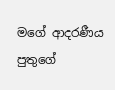මගේ ආදරණීය පුතුගේ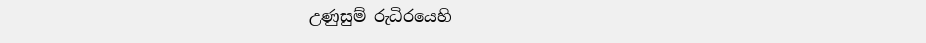උණුසුම් රුධිරයෙහි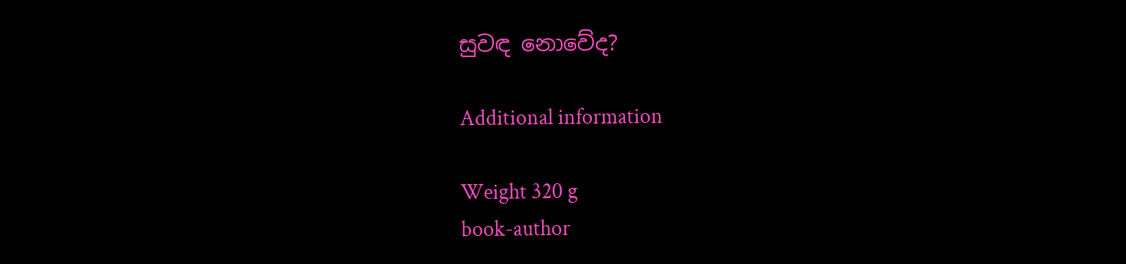සුවඳ නොවේද?

Additional information

Weight 320 g
book-author